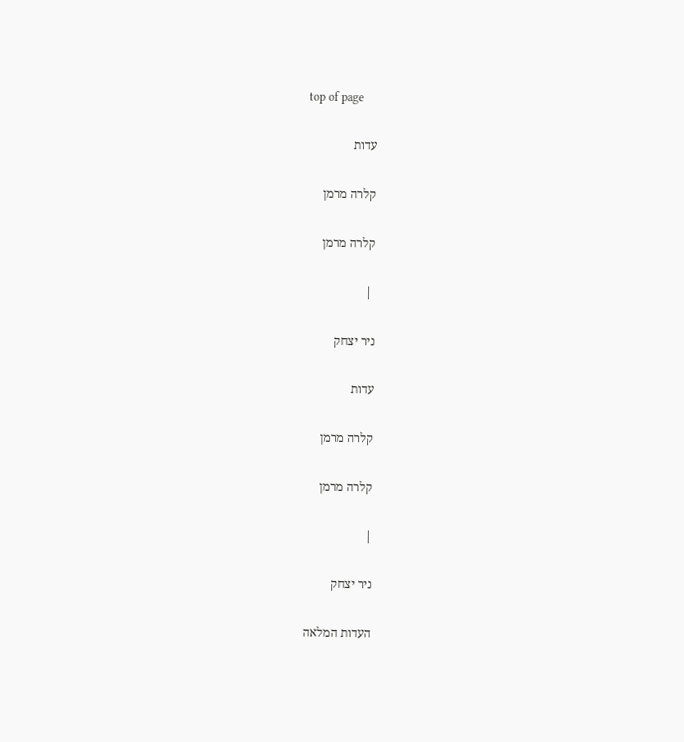top of page

עדות

קלרה מרמן

קלרה מרמן

 |

ניר יצחק

עדות

קלרה מרמן

קלרה מרמן

|

ניר יצחק

העדות המלאה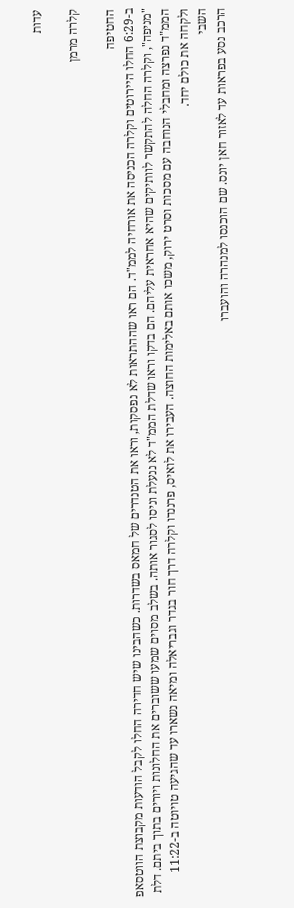עדות

קלרה מרמן

החטיפה
ב-6:29 החלו היירוטים וקלרה הכניסה את אורחיה לממ"ד. הם ראו שההתראות לא נפסקות, וראו את הטנדרים של חמאס בשדרות. כשהבינו שיש חדירה החלו לקבל הודעות מקבוצת הווטסאפ "מניפה", וקלרה החלה להתקשר לוותיקים שהיא אחראית עליהם. הם בדקו וראו שדלת הממ"ד לא ננעלת וניסו לסגור אותה. בשלב מסוים שמעו ששוברים את החלונות ויורים בתוך ביתם. דלת הממ"ד נפרצה ומחבלי הנוחבה עם מסכות וסרט ירוק, משכו אותם באלימות החוצה. העבירו את לואיס, פרננדו וקלרה דרך חור בגדר וגבריאלה ומיאה נשארו עד שהגיעה טויוטה ב-11:22 ולקחה את כולם יחד.
השבי
הרכב נסע בפראות עד לאזור חאן יונס. שם הוכנסו למנהרה והועברו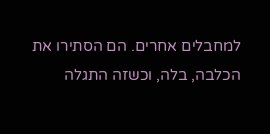למחבלים אחרים. הם הסתירו את הכלבה, בלה, וכשזה התגלה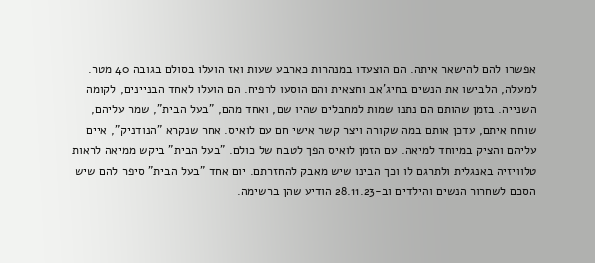אפשרו להם להישאר איתה. הם הוצעדו במנהרות כארבע שעות ואז הועלו בסולם בגובה 40 מטר. למעלה, הלבישו את הנשים בחיג'אב וחצאית והם הוסעו לרפיח. הם הועלו לאחד הבניינים, לקומה השנייה. בזמן שהותם הם נתנו שמות למחבלים שהיו שם, ואחד מהם, "בעל הבית", שמר עליהם, שוחח איתם, עדכן אותם במה שקורה ויצר קשר אישי חם עם לואיס. אחר שנקרא "הנודניק", איים עליהם והציק במיוחד למיאה. עם הזמן לואיס הפך לטבח של כולם. "בעל הבית" ביקש ממיאה לראות טלוויזיה באנגלית ולתרגם לו וכך הבינו שיש מאבק להחזרתם. יום אחד "בעל הבית" סיפר להם שיש הסכם לשחרור הנשים והילדים וב-28.11.23 הודיע שהן ברשימה.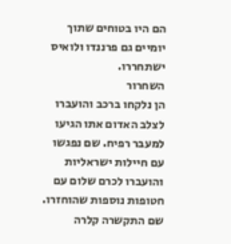הם היו בטוחים שתוך יומיים גם פרננדו ולואיס ישתחררו.
השחרור
הן נלקחו ברכב והועברו לצלב האדום אתו הגיעו למעבר רפיח. שם נפגשו עם חיילות ישראליות והועברו לכרם שלום עם חטופות נוספות שהוחזרו. שם התקשרה קלרה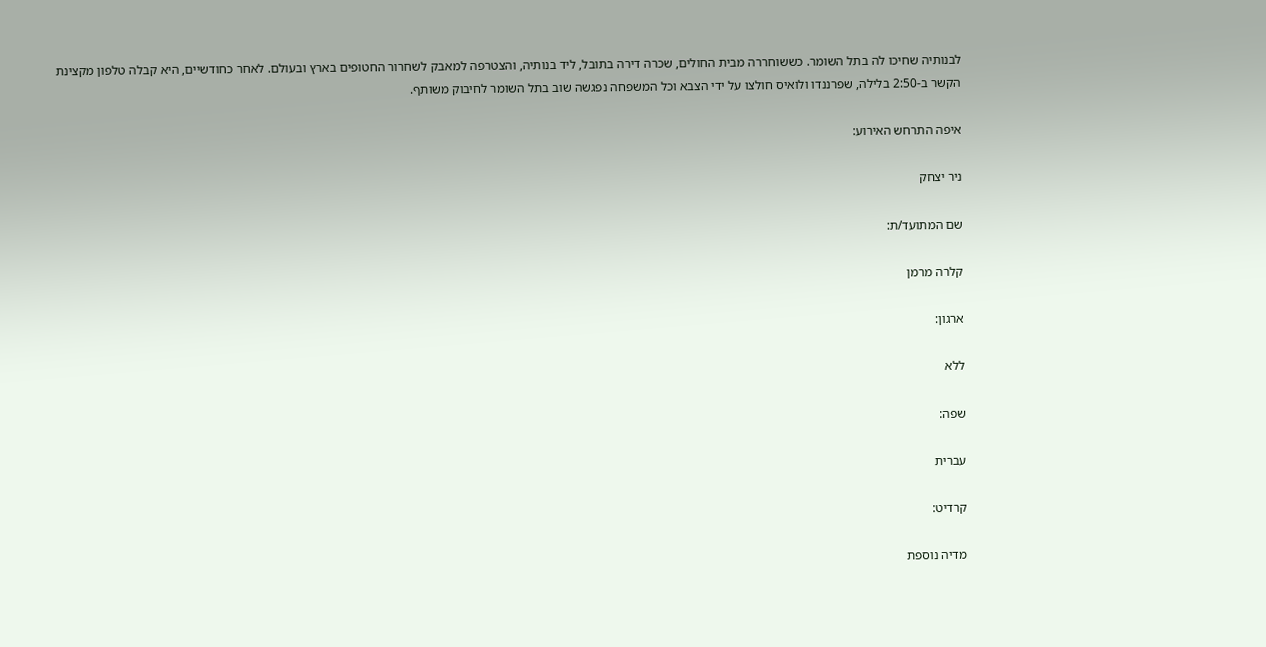לבנותיה שחיכו לה בתל השומר. כששוחררה מבית החולים, שכרה דירה בתובל, ליד בנותיה, והצטרפה למאבק לשחרור החטופים בארץ ובעולם. לאחר כחודשיים, היא קבלה טלפון מקצינת הקשר ב-2:50 בלילה, שפרננדו ולואיס חולצו על ידי הצבא וכל המשפחה נפגשה שוב בתל השומר לחיבוק משותף.

איפה התרחש האירוע:

ניר יצחק

שם המתועד/ת:

קלרה מרמן

ארגון:

ללא

שפה:

עברית

קרדיט:

מדיה נוספת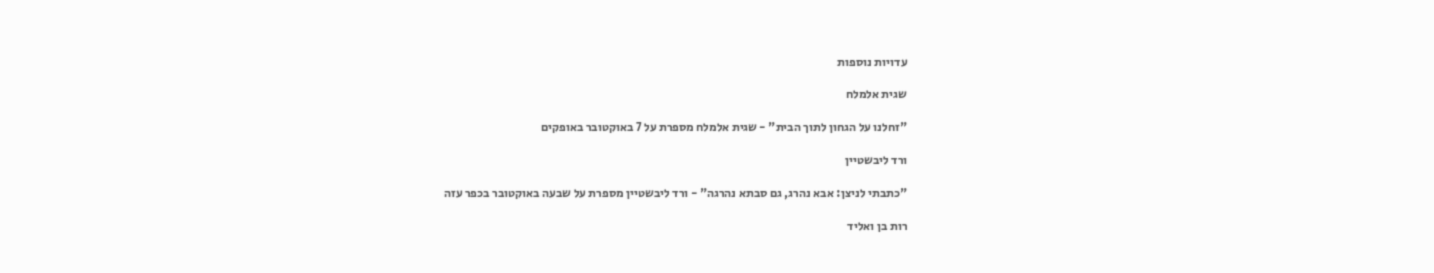עדויות נוספות

שגית אלמלח

"זחלנו על הגחון לתוך הבית" - שגית אלמלח מספרת על 7 באוקטובר באופקים

ורד ליבשטיין

"כתבתי לניצן: אבא נהרג, גם סבתא נהרגה" - ורד ליבשטיין מספרת על שבעה באוקטובר בכפר עזה

רות בן ואליד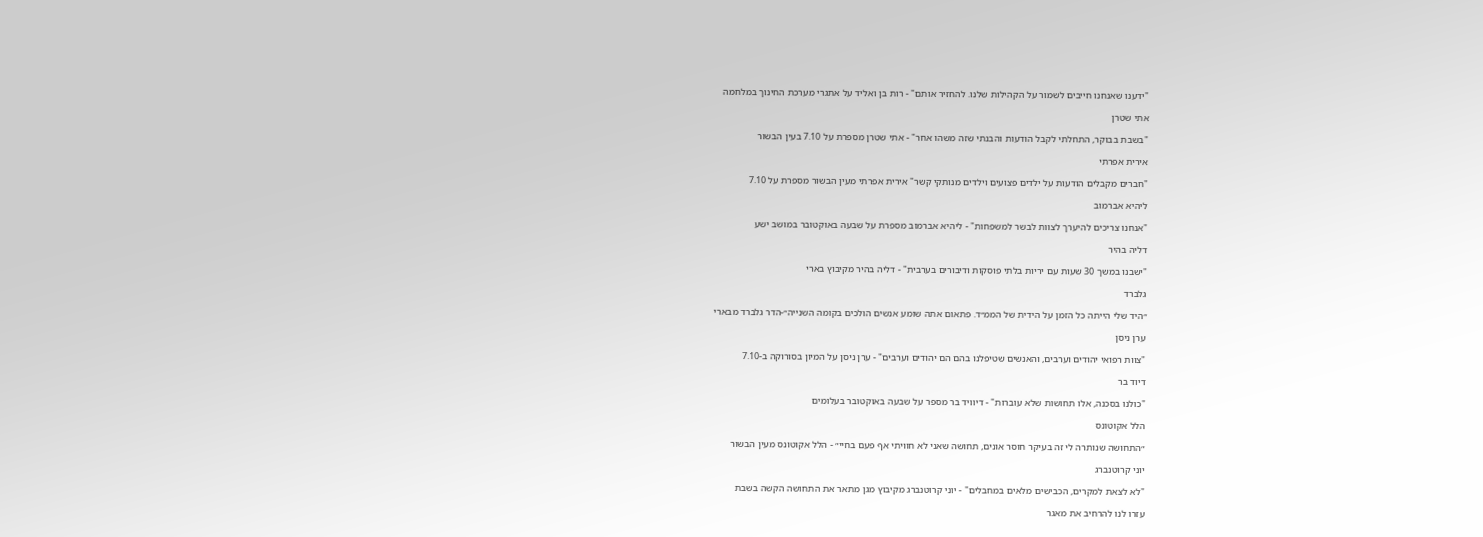"ידענו שאנחנו חייבים לשמור על הקהילות שלנו. להחזיר אותם" - רות בן ואליד על אתגרי מערכת החינוך במלחמה

אתי שטרן

"בשבת בבוקר, התחלתי לקבל הודעות והבנתי שזה משהו אחר" - אתי שטרן מספרת על 7.10 בעין הבשור

אירית אפרתי

"חברים מקבלים הודעות על ילדים פצועים וילדים מנותקי קשר" אירית אפרתי מעין הבשור מספרת על 7.10

ליהיא אברמוב

"אנחנו צריכים להיערך לצוות לבשר למשפחות" - ליהיא אברמוב מספרת על שבעה באוקטובר במושב ישע

דליה בהיר

"ישבנו במשך 30 שעות עם יריות בלתי פוסקות ודיבורים בערבית" - דליה בהיר מקיבוץ בארי

גלברד

״היד שלי הייתה כל הזמן על הידית של הממ״ד. פתאום אתה שומע אנשים הולכים בקומה השנייה״-הדר גלברד מבארי

ערן ניסן

"צוות רפואי יהודים וערבים, והאנשים שטיפלנו בהם הם יהודים וערבים" - ערן ניסן על המיון בסורוקה ב-7.10

דיוד בר

"כולנו בסכנה, אלו תחושות שלא עוברות" - דיוויד בר מספר על שבעה באוקטובר בעלומים

הלל אקוטונס

״התחושה שנותרה לי זה בעיקר חוסר אונים, תחושה שאני לא חוויתי אף פעם בחיי״ - הלל אקוטונס מעין הבשור

יוני קרוטנברג

"לא לצאת למקרים, הכבישים מלאים במחבלים" - יוני קרוטנברג מקיבוץ מגן מתאר את התחושה הקשה בשבת

עזרו לנו להרחיב את מאגר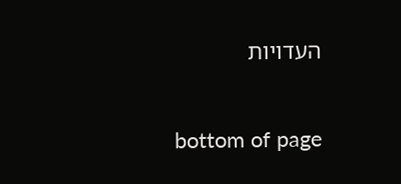העדויות

bottom of page